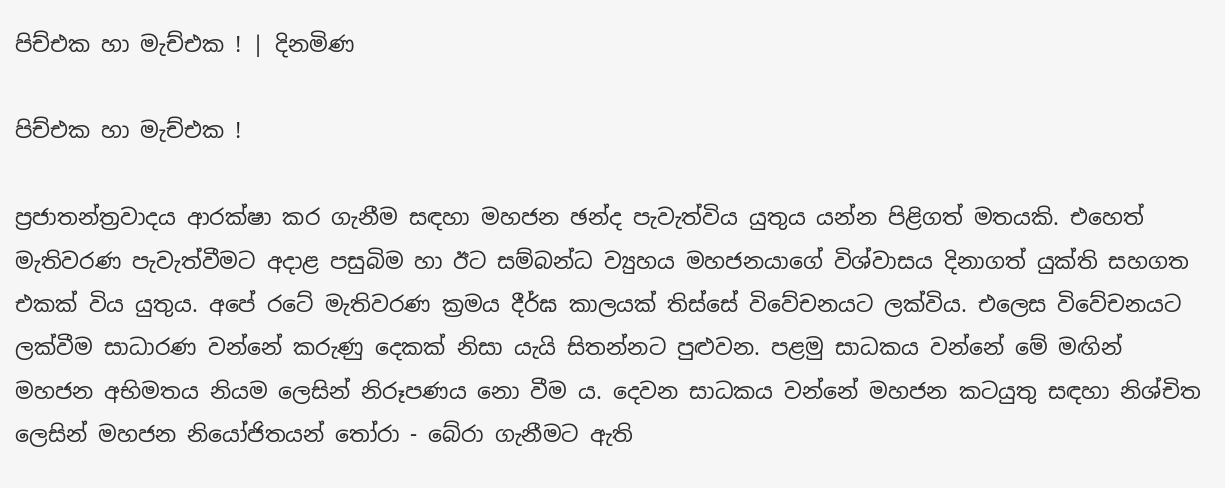පිච්එක හා මැච්එක ! | දිනමිණ

පිච්එක හා මැච්එක !

ප්‍රජාතන්ත්‍රවාදය ආරක්ෂා කර ගැනීම සඳහා මහජන ඡන්ද පැවැත්විය යුතුය යන්න පිළිගත් මතයකි. එහෙත් මැතිවරණ පැවැත්වීමට අදාළ පසුබිම හා ඊට සම්බන්ධ ව්‍යුහය මහජනයාගේ විශ්වාසය දිනාගත් යුක්ති සහගත එකක් විය යුතුය. අපේ රටේ මැතිවරණ ක්‍රමය දීර්ඝ කාලයක් තිස්සේ විවේචනයට ලක්විය. එලෙස විවේචනයට ලක්වීම සාධාරණ වන්නේ කරුණු දෙකක් නිසා යැයි සිතන්නට පුළුවන. පළමු සාධකය වන්නේ මේ මඟින් මහජන අභිමතය නියම ලෙසින් නිරූපණය නො වීම ය. දෙවන සාධකය වන්නේ මහජන කටයුතු සඳහා නිශ්චිත ලෙසින් මහජන නියෝජිතයන් තෝරා - බේරා ගැනීමට ඇති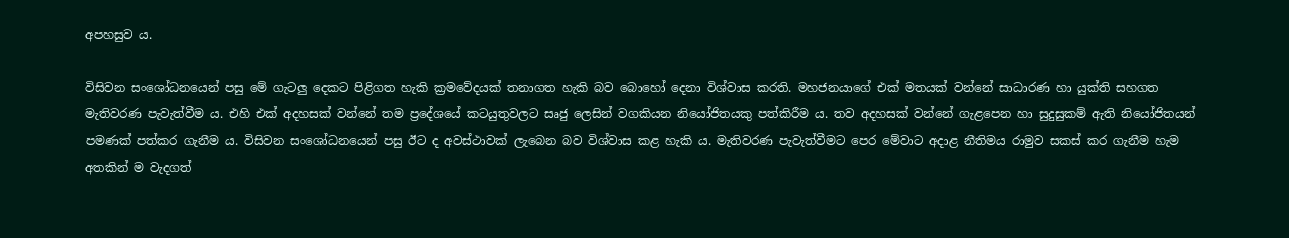අපහසුව ය.

විසිවන සංශෝධනයෙන් පසු මේ ගැටලු දෙකට පිළිගත හැකි ක්‍රමවේදයක් තනාගත හැකි බව බොහෝ දෙනා විශ්වාස කරති. මහජනයාගේ එක් මතයක් වන්නේ සාධාරණ හා යුක්ති සහගත මැතිවරණ පැවැත්වීම ය. එහි එක් අදහසක් වන්නේ තම ප්‍රදේශයේ කටයුතුවලට සෘජු ලෙසින් වගකියන නියෝජිතයකු පත්කිරීම ය. තව අදහසක් වන්නේ ගැළපෙන හා සුදුසුකම් ඇති නියෝජිතයන් පමණක් පත්කර ගැනීම ය. විසිවන සංශෝධනයෙන් පසු ඊට ද අවස්ථාවක් ලැබෙන බව විශ්වාස කළ හැකි ය. මැතිවරණ පැවැත්වීමට පෙර මේවාට අදාළ නීතිමය රාමුව සකස් කර ගැනීම හැම අතකින් ම වැදගත්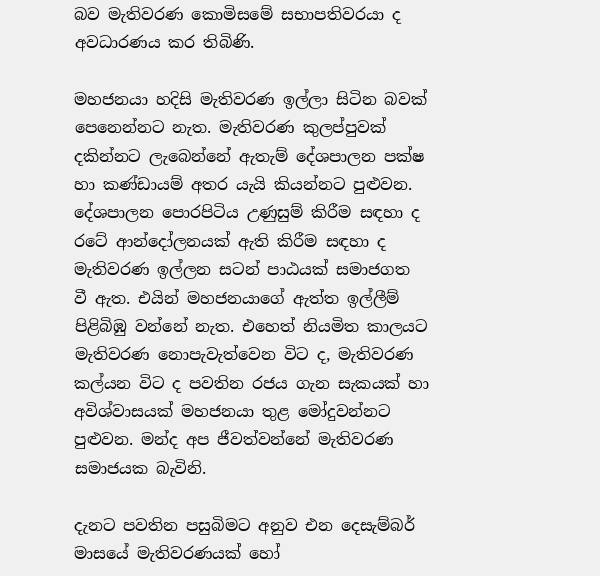බව මැතිවරණ කොමිසමේ සභාපතිවරයා ද අවධාරණය කර තිබිණි.

මහජනයා හදිසි මැතිවරණ ඉල්ලා සිටින බවක් පෙනෙන්නට නැත. මැතිවරණ කුලප්පුවක් දකින්නට ලැබෙන්නේ ඇතැම් දේශපාලන පක්ෂ හා කණ්ඩායම් අතර යැයි කියන්නට පුළුවන. දේශපාලන පොරපිටිය උණුසුම් කිරීම සඳහා ද රටේ ආන්දෝලනයක් ඇති කිරීම සඳහා ද මැතිවරණ ඉල්ලන සටන් පාඨයක් සමාජගත වී ඇත. එයින් මහජනයාගේ ඇත්ත ඉල්ලීම් පිළිබිඹු වන්නේ නැත. එහෙත් නියමිත කාලයට මැතිවරණ නොපැවැත්වෙන විට ද, මැතිවරණ කල්යන විට ද පවතින රජය ගැන සැකයක් හා අවිශ්වාසයක් මහජනයා තුළ ‍මෝදුවන්නට පුළුවන. මන්ද අප ජීවත්වන්නේ මැතිවරණ සමාජයක බැවිනි.

දැනට පවතින පසුබිමට අනුව එන දෙසැම්බර් මාසයේ මැතිවරණයක් හෝ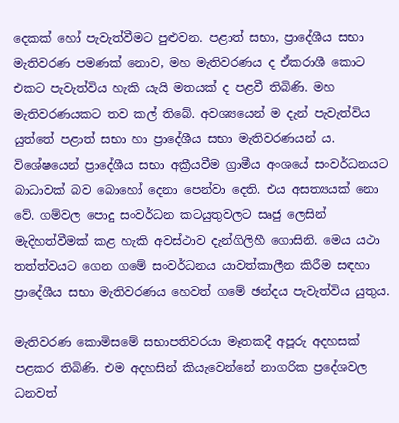දෙකක් හෝ පැවැත්වීමට පුළුවන. පළාත් සභා, ප්‍රාදේශීය සභා මැතිවරණ පමණක් නොව, මහ මැතිවරණය ද ඒකරාශී කොට එකට පැවැත්විය හැකි යැයි මතයක් ද පළවී තිබිණි. මහ මැතිවරණයකට තව කල් තිබේ. අවශ්‍යයෙන් ම දැන් පැවැත්විය යුත්තේ පළාත් සභා හා ප්‍රාදේශීය සභා මැතිවරණයන් ය. විශේෂයෙන් ප්‍රාදේශීය සභා අක්‍රීයවීම ග්‍රාමීය අංශයේ සංවර්ධනයට බාධාවක් බව බොහෝ දෙනා පෙන්වා දෙති. එය අසත්‍යයක් නො වේ. ගම්වල පොදු සංවර්ධන කටයුතුවලට සෘජු ලෙසින් මැදිහත්වීමක් කළ හැකි අවස්ථාව දැන්ගිලිහී ගොසිනි. මෙය යථා තත්ත්වයට ගෙන ගමේ සංවර්ධනය යාවත්කාලීන කිරීම සඳහා ප්‍රාදේශීය සභා මැතිවරණය හෙවත් ගමේ ඡන්දය පැවැත්විය යුතුය.

මැතිවරණ කොමිසමේ සභාපතිවරයා මෑතකදී අපූරු අදහසක් පළකර තිබිණි. එම අදහසින් කියැවෙන්නේ නාගරික ප්‍රදේශවල ධනවත්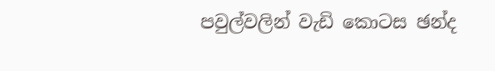පවුල්වලින් වැඩි කොටස ඡන්ද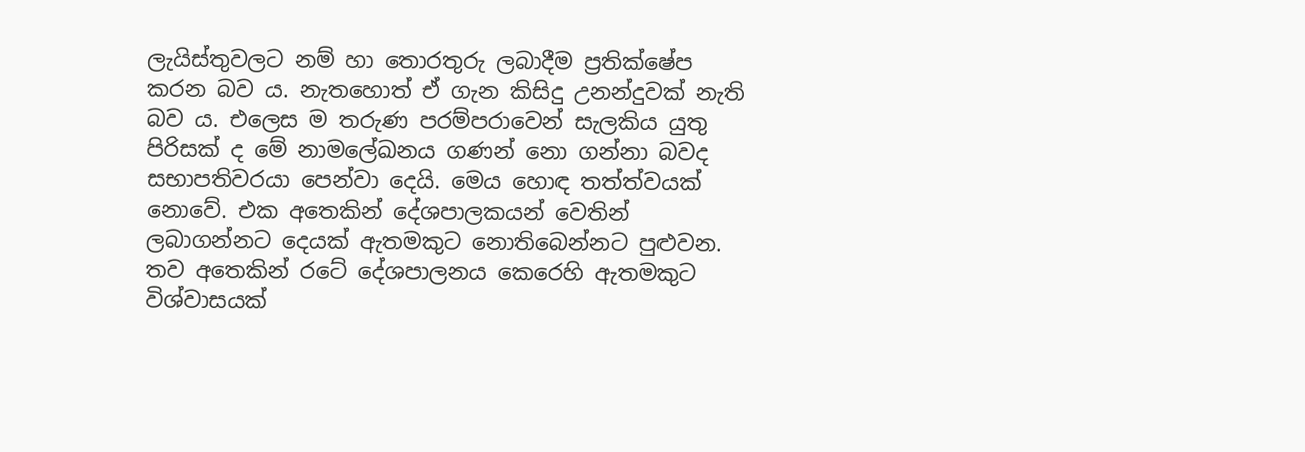ලැයිස්තුවලට නම් හා තොරතුරු ලබාදීම ප්‍රතික්ෂේප කරන බව ය. නැතහොත් ඒ ගැන කිසිදු උනන්දුවක් නැති බව ය. එලෙස ම තරුණ පරම්පරාවෙන් සැලකිය යුතු පිරිසක් ද මේ නාමලේඛනය ගණන් නො ගන්නා බවද සභාපතිවරයා පෙන්වා දෙයි. මෙය හොඳ තත්ත්වයක් නොවේ. එක අතෙකින් දේශපාලකයන් වෙතින් ලබාගන්නට දෙයක් ඇතමකුට නොතිබෙන්නට පුළුවන. තව අතෙකින් රටේ දේශපාලනය කෙරෙහි ඇතමකුට විශ්වාසයක්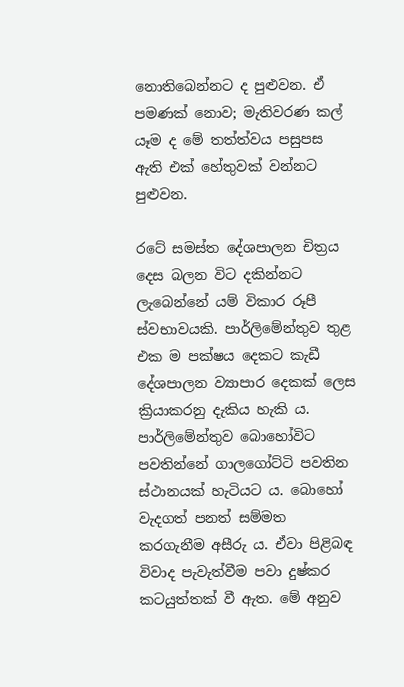නොතිබෙන්නට ද පුළුවන. ඒ පමණක් නොව; මැතිවරණ කල් යෑම ද මේ තත්ත්වය පසුපස ඇති එක් හේතුවක් වන්නට පුළුවන.

රටේ සමස්ත දේශපාලන චිත්‍රය දෙස බලන විට දකින්නට ලැබෙන්නේ යම් විකාර රූපී ස්වභාවයකි. පාර්ලිමේන්තුව තුළ එක ම පක්ෂය දෙකට කැඩී දේශපාලන ව්‍යාපාර දෙකක් ලෙස ක්‍රියාකරනු දැකිය හැකි ය. පාර්ලිමේන්තුව බොහෝවිට පවතින්නේ ගාලගෝට්ටි පවතින ස්ථානයක් හැටියට ය. බොහෝ වැදගත් පනත් සම්මත කරගැනීම අසීරු ය. ඒවා පිළිබඳ විවාද පැවැත්වීම පවා දුෂ්කර කටයුත්තක් වී ඇත. මේ අනුව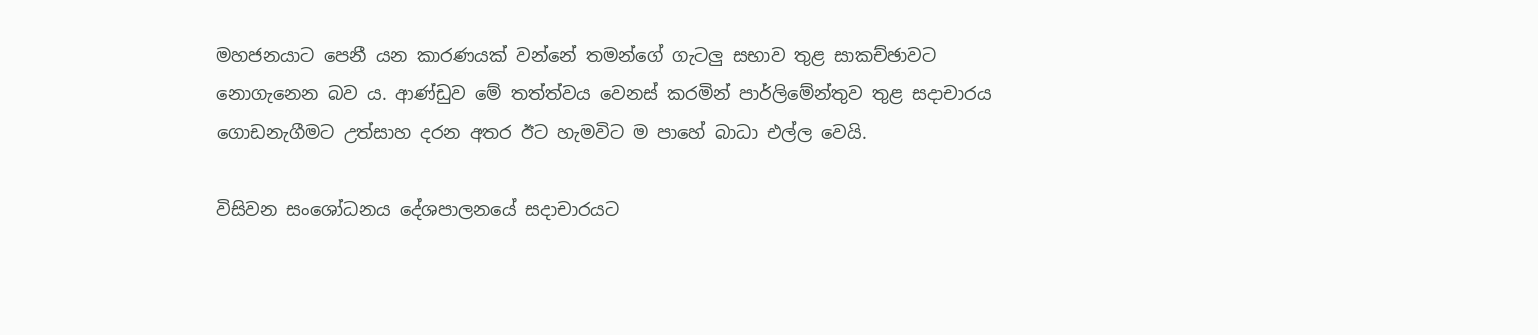මහජනයාට පෙනී යන කාරණයක් වන්නේ තමන්ගේ ගැටලු සභාව තුළ සාකච්ඡාවට නොගැනෙන බව ය. ආණ්ඩුව මේ තත්ත්වය වෙනස් කරමින් පාර්ලිමේන්තුව තුළ සදාචාරය ගොඩනැගීමට උත්සාහ දරන අතර ඊට හැමවිට ම පාහේ බාධා එල්ල වෙයි.

විසිවන සංශෝධනය දේශපාලනයේ සදාචාරයට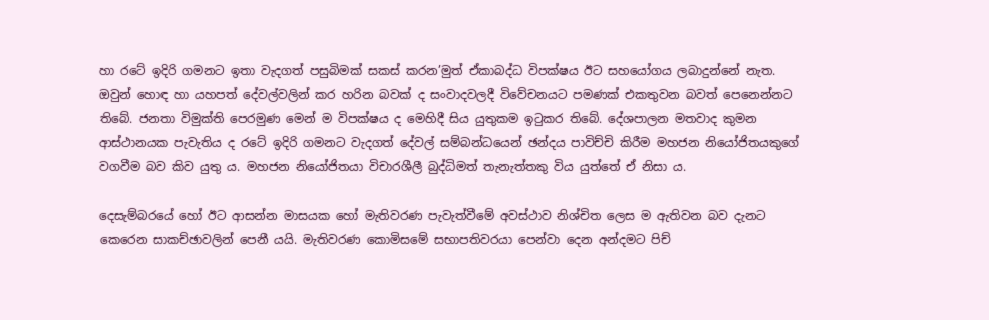හා රටේ ඉදිරි ගමනට ඉතා වැදගත් පසුබිමක් සකස් කරන’මුත් ඒකාබද්ධ විපක්ෂය ඊට සහයෝගය ලබාදුන්නේ නැත. ඔවුන් හොඳ හා යහපත් දේවල්වලින් කර හරින බවක් ද සංවාදවලදී විවේචනයට පමණක් එකතුවන බවත් පෙනෙන්නට තිබේ. ජනතා විමුක්ති පෙරමුණ මෙන් ම විපක්ෂය ද මෙහිදී සිය යුතුකම ඉටුකර තිබේ. දේශපාලන මතවාද කුමන ආස්ථානයක පැවැතිය ද රටේ ඉදිරි ගමනට වැදගත් දේවල් සම්බන්ධයෙන් ඡන්දය පාවිච්චි කිරීම මහජන නියෝජිතයකුගේ වගවීම බව කිව යුතු ය. මහජන නියෝජිතයා විචාරශීලී බුද්ධිමත් තැනැත්තකු විය යුත්තේ ඒ නිසා ය.

දෙසැම්බරයේ හෝ ඊට ආසන්න මාසයක හෝ මැතිවරණ පැවැත්වීමේ අවස්ථාව නිශ්චිත ලෙස ම ඇතිවන බව දැනට කෙරෙන සාකච්ඡාවලින් පෙනී යයි. මැතිවරණ කොමිසමේ සභාපතිවරයා පෙන්වා දෙන අන්දමට පිච්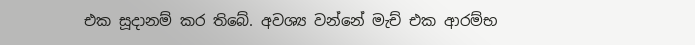එක සූදානම් කර තිබේ. අවශ්‍ය වන්නේ මැච් එක ආරම්භ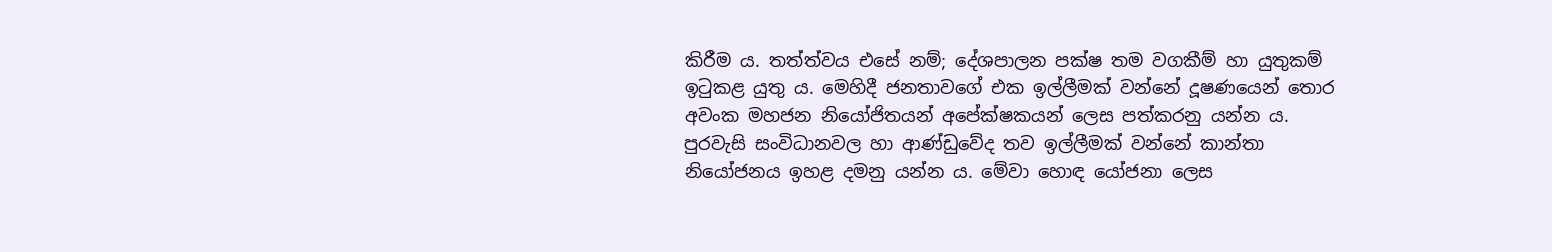කිරීම ය. තත්ත්වය එසේ නම්; දේශපාලන පක්ෂ තම වගකීම් හා යුතුකම් ඉටුකළ යුතු ය. මෙහිදී ජනතාවගේ එක ඉල්ලීමක් වන්නේ දූෂණයෙන් තොර අවංක මහජන නියෝජිතයන් අපේක්ෂකයන් ලෙස පත්කරනු යන්න ය. පුරවැසි සංවිධානවල හා ආණ්ඩුවේද තව ඉල්ලීමක් වන්නේ කාන්තා නියෝජනය ඉහළ දමනු යන්න ය. මේවා හොඳ යෝජනා ලෙස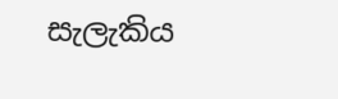සැලැකිය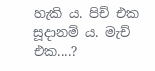හැකි ය. පිච් එක සූදානම් ය. මැච් එක....?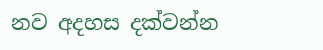නව අදහස දක්වන්න